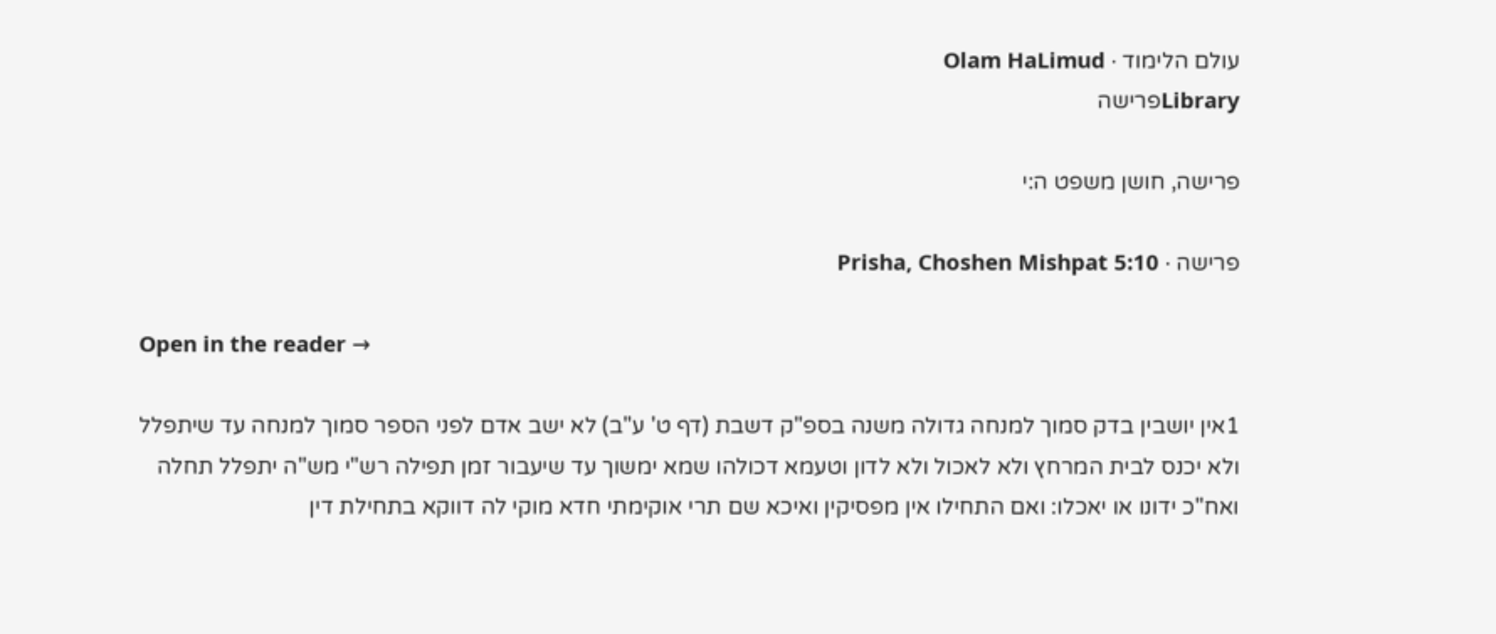עולם הלימוד · Olam HaLimud
Libraryפרישה

פרישה, חושן משפט ה:י

פרישה · Prisha, Choshen Mishpat 5:10

Open in the reader →

1אין יושבין בדק סמוך למנחה גדולה משנה בספ"ק דשבת (דף ט' ע"ב) לא ישב אדם לפני הספר סמוך למנחה עד שיתפלל ולא יכנס לבית המרחץ ולא לאכול ולא לדון וטעמא דכולהו שמא ימשוך עד שיעבור זמן תפילה רש"י מש"ה יתפלל תחלה ואח"כ ידונו או יאכלו: ואם התחילו אין מפסיקין ואיכא שם תרי אוקימתי חדא מוקי לה דווקא בתחילת דין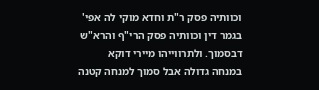וכוותיה פסק ר"ת וחדא מוקי לה אפי' בגמר דין וכוותיה פסק הרי"ף והרא"ש דבסמוך. ולתרווייהו מיירי דוקא במנחה גדולה אבל סמוך למנחה קטנה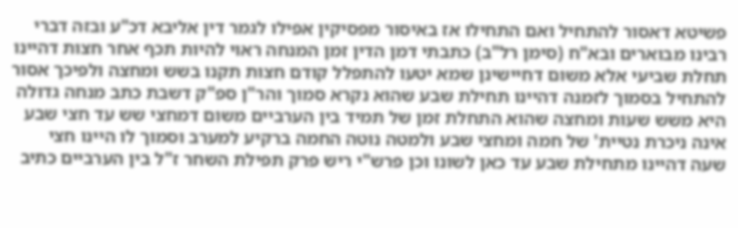פשיטא דאסור להתחיל ואם התחילו אז באיסור מפסיקין אפילו לגמר דין אליבא דכ"ע ובזה דברי רבינו מבוארים ובא"ח (סימן רל"ב) כתבתי דמן הדין זמן המנחה ראוי להיות תכף אחר חצות דהיינו תחלת שביעי אלא משום דחיישינן שמא יטעו להתפלל קודם חצות תקנו בשש ומחצה ולפיכך אסור להתחיל בסמוך לזמנה דהיינו תחילת שבע שהוא נקרא סמוך והר"ן ספ"ק דשבת כתב מנחה גדולה היא משש שעות ומחצה שהוא התחלת זמן של תמיד בין הערביים משום דמחצי שש עד חצי שבע אינה ניכרת נטיית' של חמה ומחצי שבע ולמטה נוטה החמה ברקיע למערב וסמוך לו היינו חצי שעה דהיינו מתחילת שבע עד כאן לשונו וכן פרש"י ריש פרק תפילת השחר ז"ל בין הערביים כתיב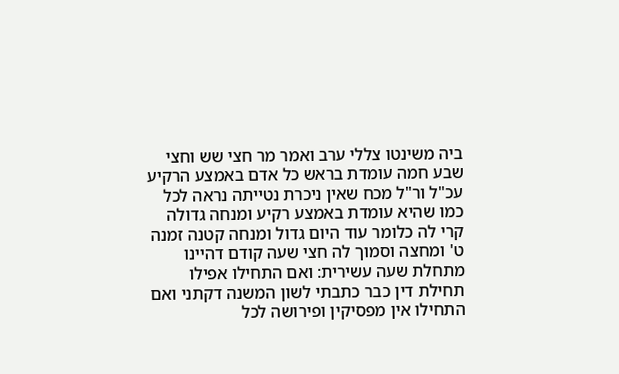ביה משינטו צללי ערב ואמר מר חצי שש וחצי שבע חמה עומדת בראש כל אדם באמצע הרקיע עכ"ל ור"ל מכח שאין ניכרת נטייתה נראה לכל כמו שהיא עומדת באמצע רקיע ומנחה גדולה קרי לה כלומר עוד היום גדול ומנחה קטנה זמנה ט' ומחצה וסמוך לה חצי שעה קודם דהיינו מתחלת שעה עשירית: ואם התחילו אפילו תחילת דין כבר כתבתי לשון המשנה דקתני ואם התחילו אין מפסיקין ופירושה לכל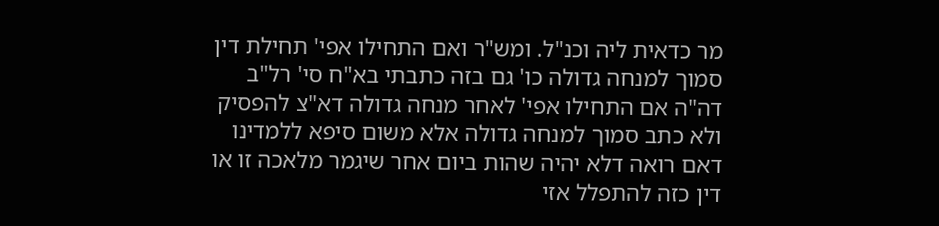מר כדאית ליה וכנ"ל. ומש"ר ואם התחילו אפי' תחילת דין סמוך למנחה גדולה כו' גם בזה כתבתי בא"ח סי' רל"ב דה"ה אם התחילו אפי' לאחר מנחה גדולה דא"צ להפסיק ולא כתב סמוך למנחה גדולה אלא משום סיפא ללמדינו דאם רואה דלא יהיה שהות ביום אחר שיגמר מלאכה זו או דין כזה להתפלל אזי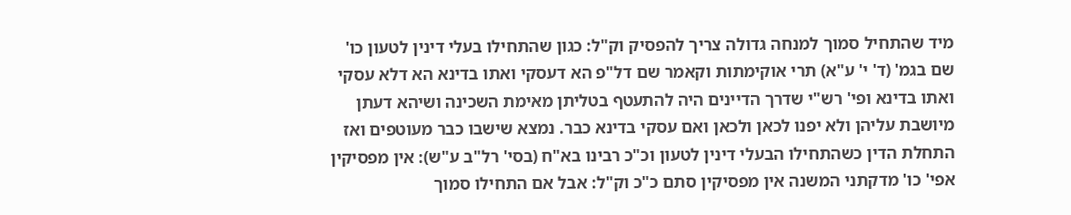מיד שהתחיל סמוך למנחה גדולה צריך להפסיק וק"ל: כגון שהתחילו בעלי דינין לטעון כו' שם בגמ' (ד' י' ע"א) תרי אוקימתות וקאמר שם דל"פ הא דעסקי ואתו בדינא הא דלא עסקי ואתו בדינא ופי' רש"י שדרך הדיינים היה להתעטף בטליתן מאימת השכינה ושיהא דעתן מיושבת עליהן ולא יפנו לכאן ולכאן ואם עסקי בדינא כבר. נמצא שישבו כבר מעוטפים ואז התחלת הדין כשהתחילו הבעלי דינין לטעון וכ"כ רבינו בא"ח (בסי' רל"ב ע"ש): אין מפסיקין אפי' כו' מדקתני המשנה אין מפסיקין סתם כ"כ וק"ל: אבל אם התחילו סמוך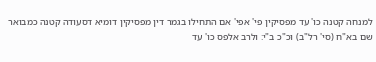למנחה קטנה כו' עד מפסיקין פי' אפי' אם התחילו בגמר דין מפסיקין דומיא דסעודה קטנה כמבואר שם בא"ח (סי' רל"ב) וכ"כ ב"י: ולרב אלפס כו' עד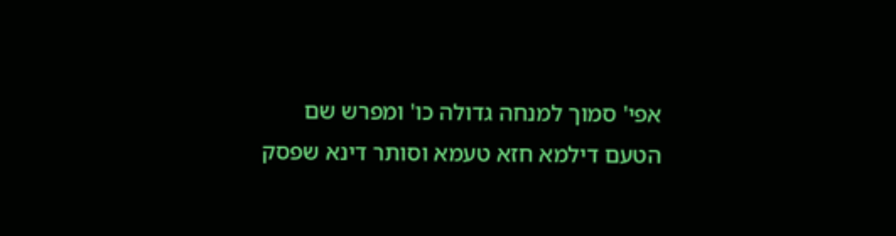אפי' סמוך למנחה גדולה כו' ומפרש שם הטעם דילמא חזא טעמא וסותר דינא שפסק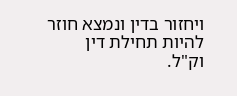ויחזור בדין ונמצא חוזר להיות תחילת דין וק"ל.